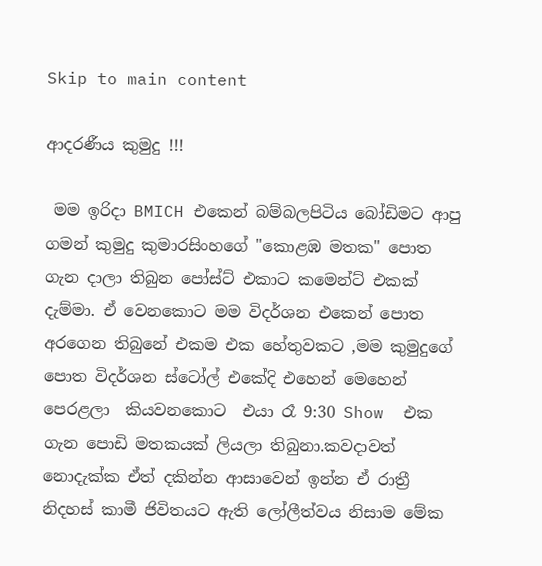Skip to main content

ආදරණීය කුමුදු !!!

 මම ඉරිදා BMICH එකෙන් බම්බලපිටිය බෝඩිමට ආපු ගමන් කුමුදු කුමාරසිංහගේ "කොළඹ මතක" පොත ගැන දාලා තිබුන පෝස්ට් එකාට කමෙන්ට් එකක් දැම්මා. ඒ වෙනකොට මම විදර්ශන එකෙන් පොත අරගෙන තිබුනේ එකම එක හේතුවකට ,මම කුමුදුගේ පොත විදර්ශන ස්ටෝල් එකේදි එහෙන් මෙහෙන් පෙරළලා  කියවනකොට  එයා රෑ 9:30 Show  එක ගැන පොඩි මතකයක් ලියලා තිබුනා.කවදාවත් නොදැක්ක ඒත් දකින්න ආසාවෙන් ඉන්න ඒ රාත්‍රී නිදහස් කාමී ජිවිතයට ඇති ලෝලීත්වය නිසාම මේක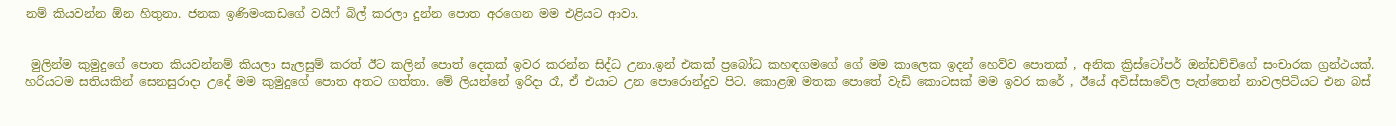නම් කියවන්න ඕන හිතුනා. ජනක ඉණිමංකඩගේ වයිෆ් බිල් කරලා දුන්න පොත අරගෙන මම එළියට ආවා.


 මුලින්ම කුමුදුගේ පොත කියවන්නම් කියලා සැලසුම් කරත් ඊට කලින් පොත් දෙකක් ඉවර කරන්න සිද්ධ උනා.ඉන් එකක් ප්‍රබෝධ කහඳගමගේ ගේ මම කාලෙක ඉදන් හෙව්ව පොතක් , අනික ක්‍රිස්ටෝපර් ඔන්ඩච්චිගේ සංචාරක ග්‍රන්ථයක්. හරියටම සතියකින් සෙනසුරාදා උදේ මම කුමුදුගේ පොත අතට ගත්තා. මේ ලියන්නේ ඉරිදා රෑ, ඒ එයාට උන පොරොන්දුව පිට. කොළඹ මතක පොතේ වැඩි කොටසක් මම ඉවර කරේ , ඊයේ අවිස්සාවේල පැත්තෙන් නාවලපිටියට එන බස්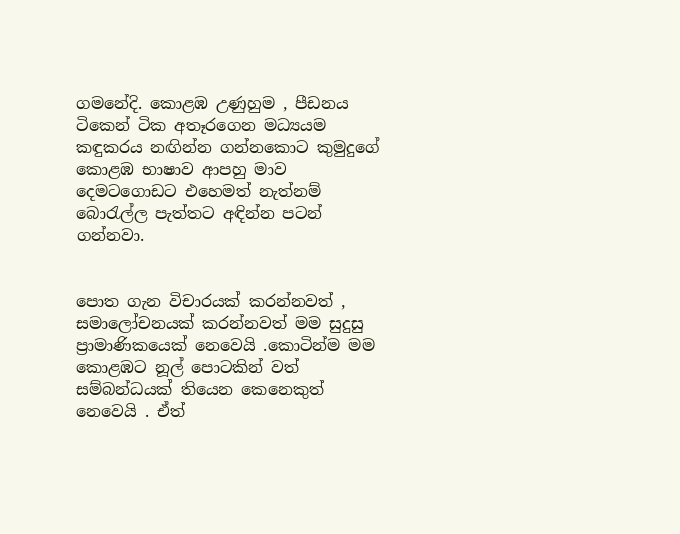ගමනේදි. කොළඹ උණුහුම , පීඩනය ටිකෙන් ටික අතෑරගෙන මධ්‍යයම කඳුකරය නඟින්න ගන්නකොට කුමුදුගේ කොළඹ භාෂාව ආපහු මාව දෙමටගොඩට එහෙමත් නැත්නම් බොරැල්ල පැත්තට අඳින්න පටන් ගන්නවා.


පොත ගැන විචාරයක් කරන්නවත් , සමාලෝචනයක් කරන්නවත් මම සුදුසු ප්‍රාමාණිකයෙක් නෙවෙයි .කොටින්ම මම කොළඹට නූල් පොටකින් වත් සම්බන්ධයක් තියෙන කෙනෙකුත් නෙවෙයි . ඒත්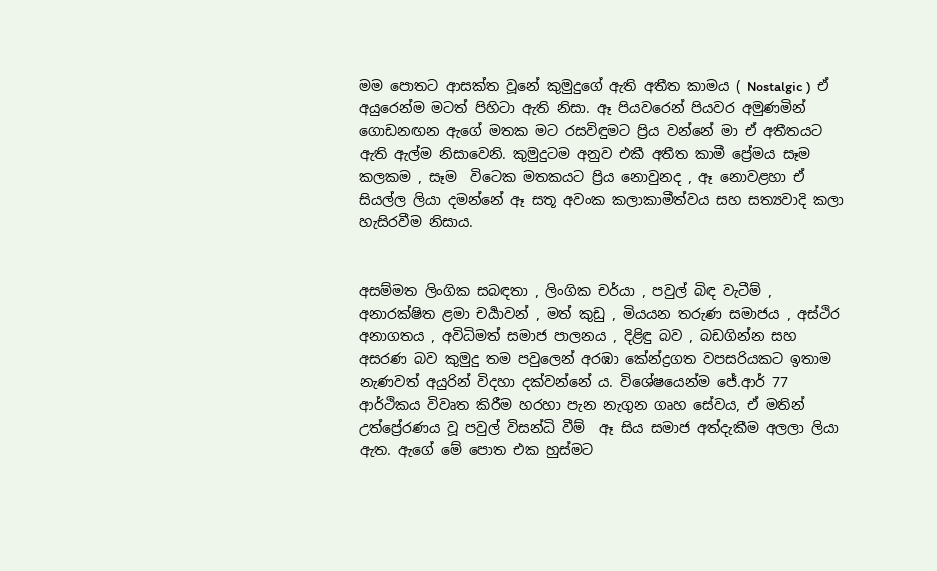මම පොතට ආසක්ත වූනේ කුමුදුගේ ඇති අතීත කාමය ( Nostalgic )  ඒ අයුරෙන්ම මටත් පිහිටා ඇති නිසා. ඈ පියවරෙන් පියවර අමුණමින් ගොඩනඟන ඇගේ මතක මට රසවිඳුමට ප්‍රිය වන්නේ මා ඒ අතීතයට ඇති ඇල්ම නිසාවෙනි. කුමුදුටම අනුව එකී අතීත කාමී ප්‍රේමය සෑම කලකම , සෑම  විටෙක මතකයට ප්‍රිය නොවුනද , ඈ නොවළහා ඒ සියල්ල ලියා දමන්නේ ඈ සතූ අවංක කලාකාමීත්වය සහ සත්‍යවාදි කලා හැසිරවීම නිසාය.


අසම්මත ලිංගික සබඳතා , ලිංගික චර්යා , පවුල් බිඳ වැටීම් , අනාරක්ෂිත ළමා චර්‍යාවන් , මත් කුඩු , මියයන තරුණ සමාජය , අස්ථිර අනාගතය , අවිධිමත් සමාජ පාලනය , දිළිඳු බව , බඩගින්න සහ අසරණ බව කුමුදු තම පවුලෙන් අරඹා කේන්ද්‍රගත වපසරියකට ඉතාම නැණවත් අයුරින් විදහා දක්වන්නේ ය. විශේෂයෙන්ම ජේ.ආර් 77 ආර්ථිකය විවෘත කිරීම හරහා පැන නැගුන ගෘහ සේවය, ඒ මතින් උත්ප්‍රේරණය වූ පවුල් විසන්ධි වීම්  ඈ සිය සමාජ අත්දැකීම අලලා ලියා ඇත. ඇගේ මේ පොත එක හුස්මට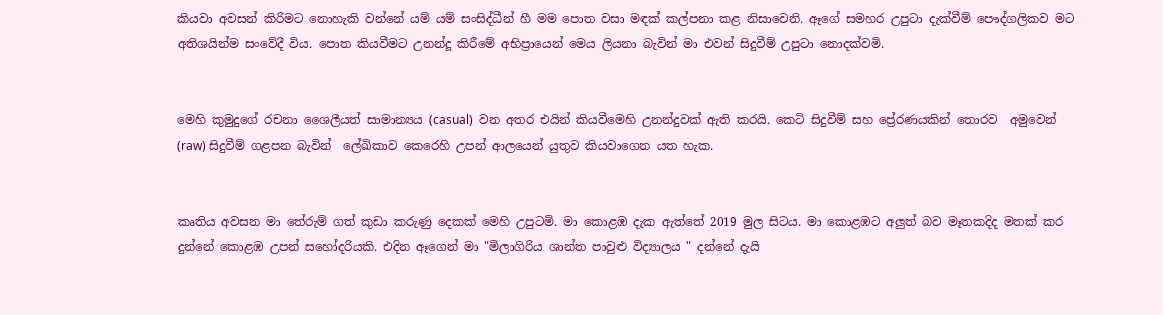කියවා අවසන් කිරිමට නොහැකි වන්නේ යම් යම් සංසිද්ධීන් හී මම පොත වසා මඳක් කල්පනා කළ නිසාවෙනි. ඈගේ සමහර උපුටා දැක්වීම් පෞද්ගලිකව මට අතිශයින්ම සංවේදී විය. පොත කියවීමට උනන්දූ කිරීමේ අභිප්‍රායෙන් මෙය ලියනා බැවින් මා එවන් සිදුවීම් උපුටා නොදක්වමි.


මෙහි කුමුදුගේ රචනා ශෛලීයත් සාමාන්‍යය (casual)  වන අතර එයින් කියවීමෙහි උනන්දුවක් ඇති කරයි. කෙටි සිදුවීම් සහ ප්‍රේරණයකින් තොරව  අමුවෙන් (raw) සිදුවීම් ගළපන බැවින්  ලේඛිකාව කෙරෙහි උපන් ආලයෙන් යුතුව කියවාගෙන යත හැක.


කෘතිය අවසන මා තේරුම් ගත් කුඩා කරුණු දෙකක් මෙහි උපුටමි. මා කොළඹ දැක ඇත්තේ 2019 මුල සිටය. මා කොළඹට අලුත් බව මෑතකදිද මතක් කර දුන්නේ කොළඹ උපන් සහෝදරියකි. එදින ඈගෙන් මා "මිලාගිරිය ශාන්ත පාවුළු විද්‍යාලය " දන්නේ දැයි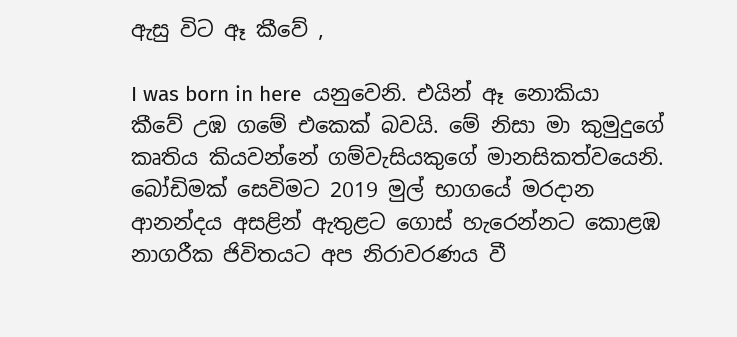ඇසු විට ඈ කීවේ ,

I was born in here  යනුවෙනි. එයින් ඈ නොකියා කීවේ උඹ ගමේ එකෙක් බවයි. මේ නිසා මා කුමුදුගේ කෘතිය කියවන්නේ ගම්වැසියකුගේ මානසිකත්වයෙනි. බෝඩිමක් සෙවිමට 2019 මුල් භාගයේ මරදාන ආනන්දය අසළින් ඇතුළට ගොස් හැරෙන්නට කොළඹ නාගරීක ජිවිතයට අප නිරාවරණය වී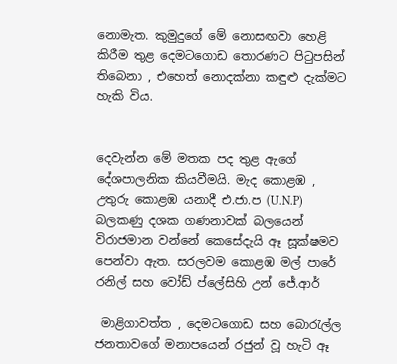නොමැත. කුමුදුගේ මේ නොසඟවා හෙළි කිරීම තුළ දෙමටගොඩ තොරණට පිටුපසින් තිබෙනා , එහෙත් නොදක්නා කඳුළු දැක්මට හැකි විය.


දෙවැන්න මේ මතක පද තුළ ඇගේ දේශපාලනික කියවීමයි. මැද කොළඹ , උතුරු කොළඹ යනාදී එ.ජා.ප (U.N.P) බලකණු දශක ගණනාවක් බලයෙන් විරාජමාන වන්නේ කෙසේදැයි ඈ සූක්ෂමව පෙන්වා ඇත. සරලවම කොළඹ මල් පාරේ රනිල් සහ වෝඩ් ප්ලේසිහි උන් ජේ.ආර්

 මාළිගාවත්ත , දෙමටගොඩ සහ බොරැල්ල ජනතාවගේ මනාපයෙන් රජුන් වූ හැටි ඈ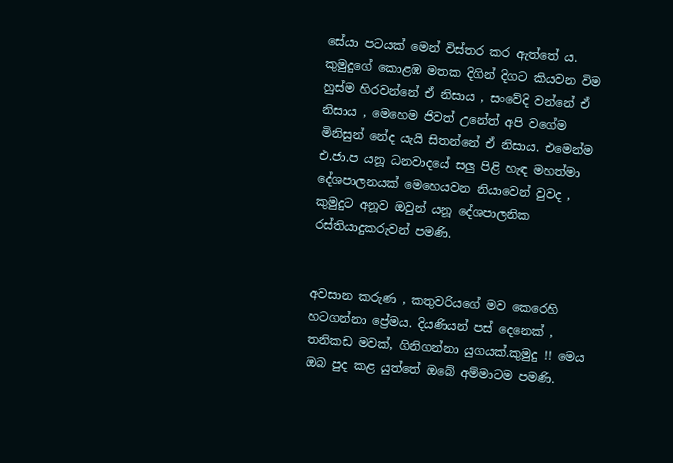සේයා පටයක් මෙන් විස්තර කර ඇත්තේ ය. කුමුදුගේ කොළඹ මතක දිගින් දිගට කියවන විම හුස්ම හිරවන්නේ ඒ නිසාය , සංවේදි වන්නේ ඒ නිසාය , මෙහෙම ජිවත් උනේත් අපි වගේම මිනිසුන් නේද යැයි සිතන්නේ ඒ නිසාය. එමෙන්ම එ.ජා.ප යනූ ධනවාදයේ සලු පිළි හැඳ මහත්මා දේශපාලනයක් මෙහෙයවන නියාවෙන් වුවද , කුමුදුට අනූව ඔවුන් යනූ දේශපාලනික රස්තියාදුකරුවන් පමණි.


අවසාන කරුණ , කතුවරියගේ මව කෙරෙහි හටගන්නා ප්‍රේමය. දියණියන් පස් දෙනෙක් , තනිකඩ මවක්, ගිනිගන්නා යුගයක්.කුමුදු !! මෙය ඔබ පුද කළ යුත්තේ ඔබේ අම්මාටම පමණි.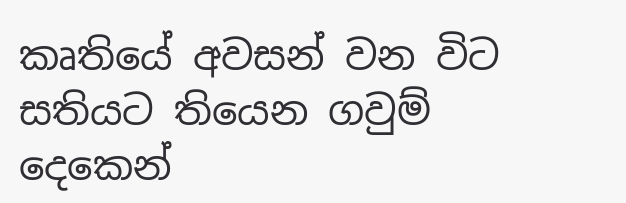කෘතියේ අවසන් වන විට සතියට තියෙන ගවුම් දෙකෙන්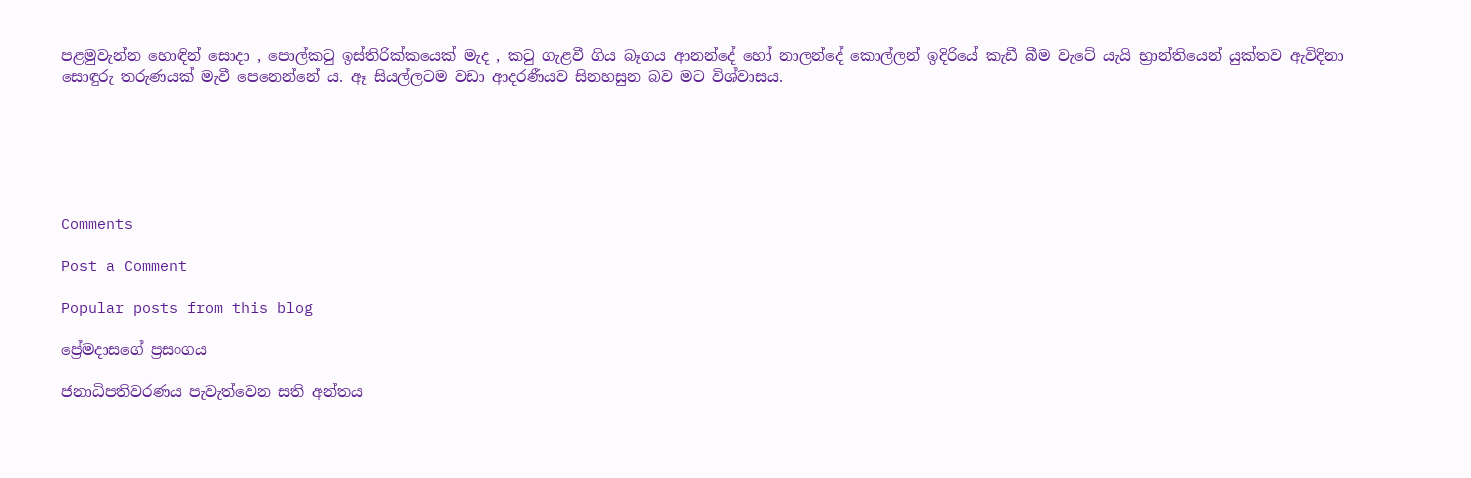පළමුවැන්න හොඳින් සොදා , පොල්කටු ඉස්තිරික්කයෙක් මැද , කටු ගැළවී ගිය බෑගය ආනන්දේ හෝ නාලන්දේ කොල්ලන් ඉදිරියේ කැඩී බීම වැටේ යැයි භ්‍රාන්තියෙන් යුක්තව ඇවිදිනා සොඳුරු තරුණයක් මැවී පෙනෙන්නේ ය. ඈ සියල්ලටම වඩා ආදරණීයව සිනහසුන බව මට විශ්වාසය.






Comments

Post a Comment

Popular posts from this blog

ප්‍රේමදාසගේ ප්‍රසංගය

ජනාධිපතිවරණය පැවැත්වෙන සති අන්තය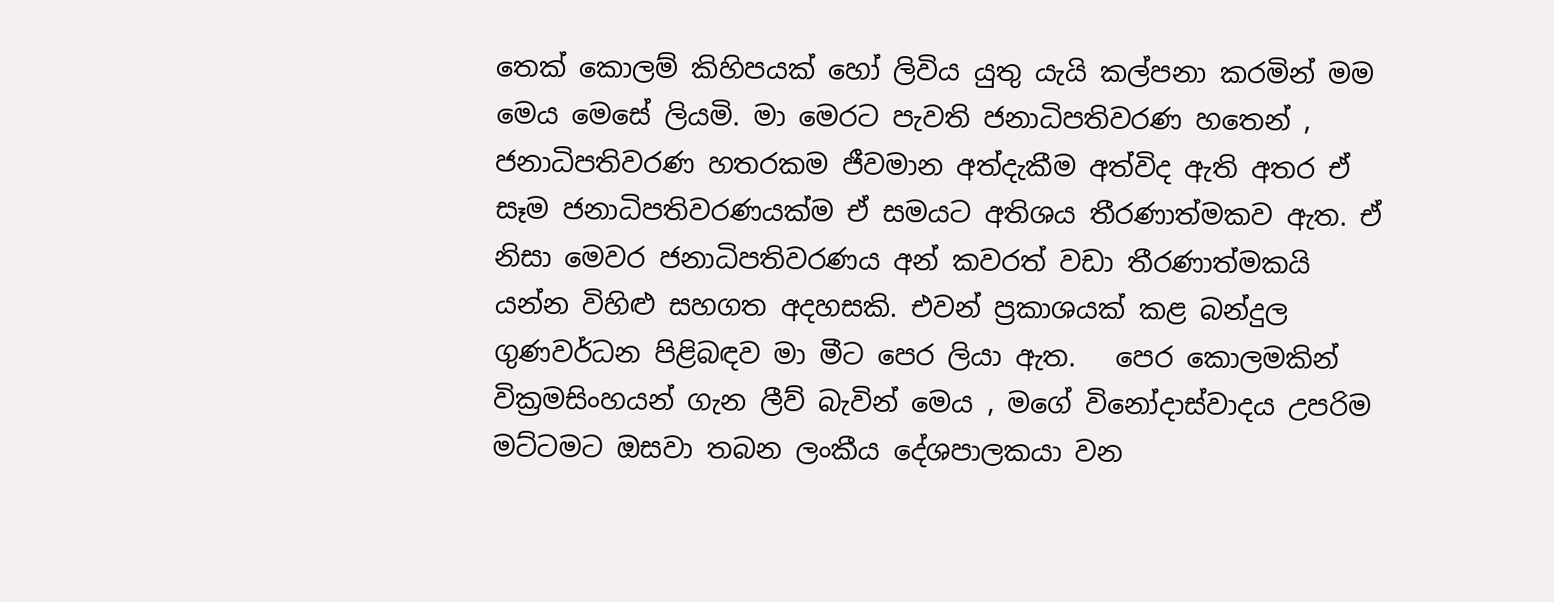තෙක් කොලම් කිහිපයක් හෝ ලිවිය යුතු යැයි කල්පනා කරමින් මම මෙය මෙසේ ලියමි. මා මෙරට පැවති ජනාධිපතිවරණ හතෙන් , ජනාධිපතිවරණ හතරකම ජීවමාන අත්දැකීම අත්විද ඇති අතර ඒ සෑම ජනාධිපතිවරණයක්ම ඒ සමයට අතිශය තීරණාත්මකව ඇත. ඒ නිසා මෙවර ජනාධිපතිවරණය අන් කවරත් වඩා තීරණාත්මකයි යන්න විහිළු සහගත අදහසකි. එවන් ප්‍රකාශයක් කළ බන්දුල ගුණවර්ධන පිළිබඳව මා මීට පෙර ලියා ඇත.   පෙර කොලමකින් වික්‍රමසිංහයන් ගැන ලීව් බැවින් මෙය , මගේ විනෝදාස්වාදය උපරිම මට්ටමට ඔසවා තබන ලංකීය දේශපාලකයා වන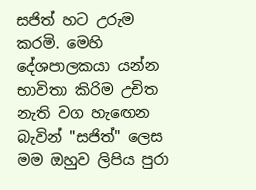සජිත් හට උරුම කරමි. මෙහි දේශපාලකයා යන්න භාවිතා කිරිම උචිත නැති වග හැඟෙන බැවින් "සජිත්" ලෙස මම ඔහුව ලිපිය පුරා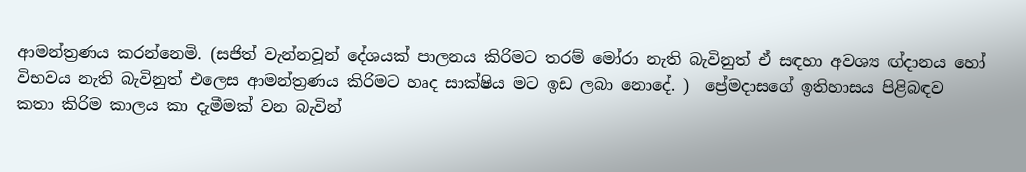ආමන්ත්‍රණය කරන්නෙමි. (සජිත් වැන්නවූන් දේශයක් පාලනය කිරිමට තරම් මෝරා නැති බැවිනුත් ඒ සඳහා අවශ්‍ය ඟ්දානය හෝ විභවය නැති බැවිනුත් එලෙස ආමන්ත්‍රණය කිරිමට හෘද සාක්ෂිය මට ඉඩ ලබා නොදේ. )  ප්‍රේමදාසගේ ඉතිහාසය පිළිබඳව කතා කිරිම කාලය කා දැමීමක් වන බැවින්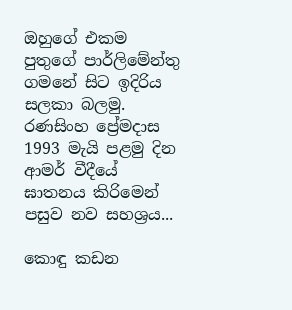ඔහුගේ එකම පුතුගේ පාර්ලිමේන්තු ගමනේ සිට ඉදිරිය සලකා බලමු. රණසිංහ ප්‍රේමදාස 1993 මැයි පළමු දින ආමර් වීදීයේ ඝාතනය කිරිමෙන් පසුව නව සහශ්‍රය...

කොඳු කඩන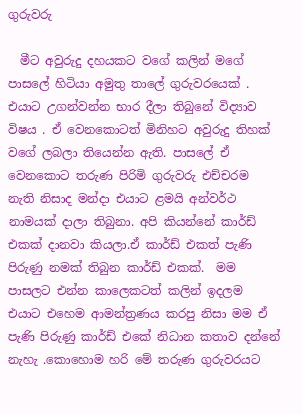ගුරුවරු

  මීට අවුරුදු දහයකට වගේ කලින් මගේ පාසලේ හිටියා අමුතු තාලේ ගුරුවරයෙක් . එයාට උගන්වන්න භාර දීලා තිබුනේ විද්‍යාව විෂය . ඒ වෙනකොටත් මිනිහට අවුරුදු තිහක් වගේ ලබලා තියෙන්න ඇති. පාසලේ ඒ වෙනකොට තරුණ පිරිමි ගුරුවරු එච්චරම නැති නිසාද මන්දා එයාට ළමයි අන්වර්ථ නාමයක් දාලා තිබුනා. අපි කියන්නේ කාර්ඩ් එකක් දානවා කියලා.ඒ කාර්ඩ් එකත් පැණි පිරුණු නමක් තිබුන කාර්ඩ් එකක්.  මම පාසලට එන්න කාලෙකටත් කලින් ඉදලම එයාට එහෙම ආමන්ත්‍රණය කරපු නිසා මම ඒ පැණි පිරුණු කාර්ඩ් එකේ නිධාන කතාව දන්නේ නැහැ .කොහොම හරි මේ තරුණ ගුරුවරයට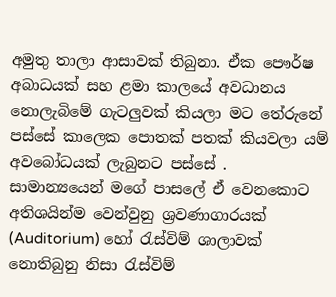අමුතු තාලා ආසාවක් තිබුනා. ඒක පෞර්ෂ අබාධයක් සහ ළමා කාලයේ අවධානය නොලැබිමේ ගැටලුවක් කියලා මට තේරුනේ පස්සේ කාලෙක පොතක් පතක් කියවලා යම් අවබෝධයක් ලැබුනට පස්සේ .     සාමාන්‍යයෙන් මගේ පාසලේ ඒ වෙනකොට අතිශයින්ම වෙන්වුනු ශ්‍රවණාගාරයක් (Auditorium) හෝ රැස්විම් ශාලාවක් නොතිබුනු නිසා රැස්විම්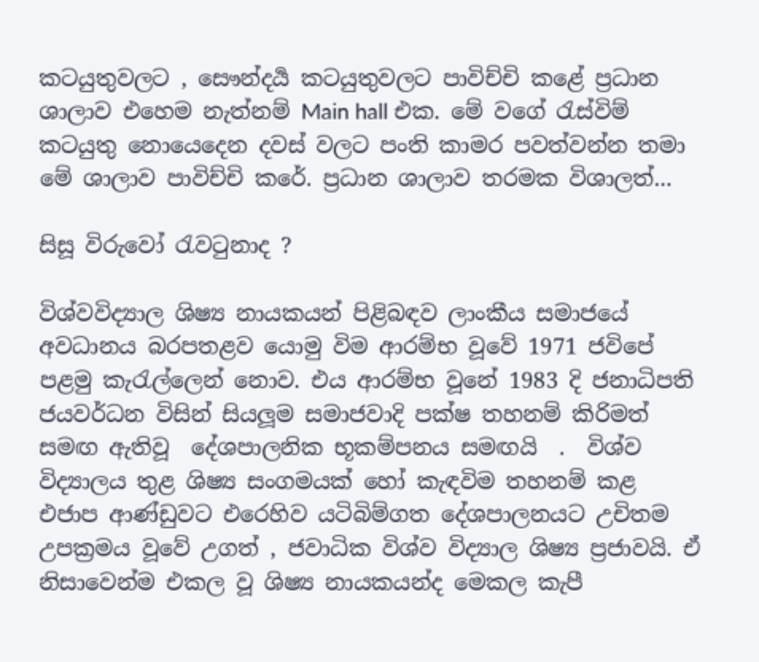කටයුතුවලට , සෞන්දර්‍ය කටයුතුවලට පාවිච්චි කළේ ප්‍රධාන ශාලාව එහෙම නැත්නම් Main hall එක. මේ වගේ රැස්විම් කටයුතු නොයෙදෙන දවස් වලට පංති කාමර පවත්වන්න තමා මේ ශාලාව පාවිච්චි කරේ. ප්‍රධාන ශාලාව තරමක විශාලත්...

සිසූ විරුවෝ රැවටුනාද ?

විශ්වවිද්‍යාල ශිෂ්‍ය නායකයන් පිළිබඳව ලාංකීය සමාජයේ අවධානය බරපතළව යොමු විම ආරම්භ වූවේ 1971 ජවිපේ පළමු කැරැල්ලෙන් නොව. එය ආරම්භ වූනේ 1983 දි ජනාධිපති ජයවර්ධන විසින් සියලූම සමාජවාදි පක්ෂ තහනම් කිරිමත් සමඟ ඇතිවූ  දේශපාලනික භූකම්පනය සමඟයි  .  විශ්ව විද්‍යාලය තුළ ශිෂ්‍ය සංගමයක් හෝ කැඳවිම තහනම් කළ   එජාප ආණ්ඩුවට එරෙහිව යටිබිම්ගත දේශපාලනයට උචිතම උපක්‍රමය වූවේ උගත් , ජවාධික විශ්ව විද්‍යාල ශිෂ්‍ය ප්‍රජාවයි. ඒ නිසාවෙන්ම එකල වූ ශිෂ්‍ය නායකයන්ද මෙකල කැපී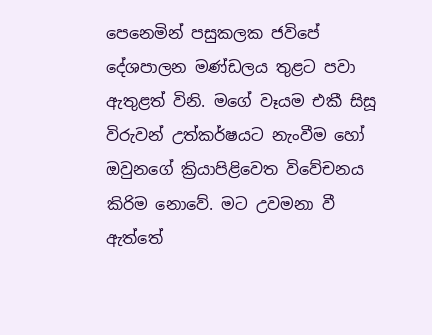පෙනෙමින් පසුකලක ජවිපේ දේශපාලන මණ්ඩලය තුළට පවා ඇතුළත් විනි. මගේ වෑයම එකී සිසූ විරුවන් උත්කර්ෂයට නැංවීම හෝ ඔවුනගේ ක්‍රියාපිළිවෙත විවේචනය කිරිම නොවේ. මට උවමනා වී ඇත්තේ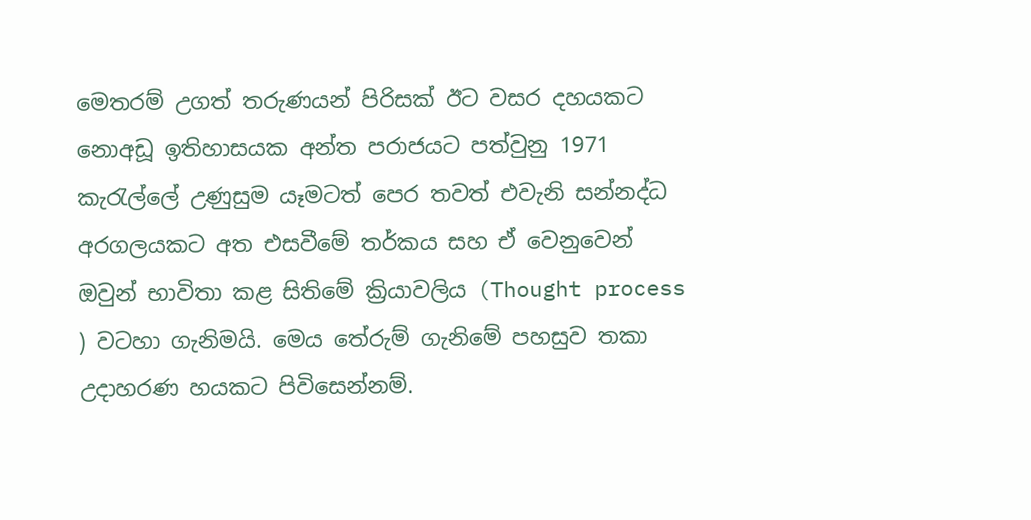මෙතරම් උගත් තරුණයන් පිරිසක් ඊට වසර දහයකට නොඅඩූ ඉතිහාසයක අන්ත පරාජයට පත්වුනු 1971 කැරැල්ලේ උණුසුම යෑමටත් පෙර තවත් එවැනි සන්නද්ධ අරගලයකට අත එසවීමේ තර්කය සහ ඒ වෙනුවෙන් ඔවුන් භාවිතා කළ සිතිමේ ක්‍රියාවලිය (Thought process ) වටහා ගැනිමයි. මෙය තේරුම් ගැනිමේ පහසුව තකා උදාහරණ හයකට පිවිසෙන්නම්.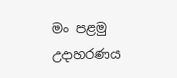මං පළමු  උදාහරණය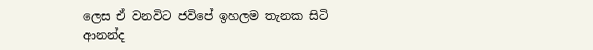ලෙස ඒ වනවිට ජවිපේ ඉහලම තැනක සිටි ආනන්ද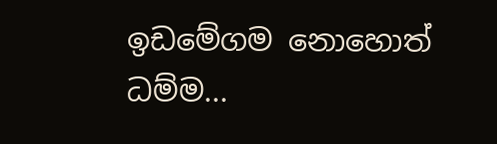ඉඩමේගම නොහොත් ධම්ම...